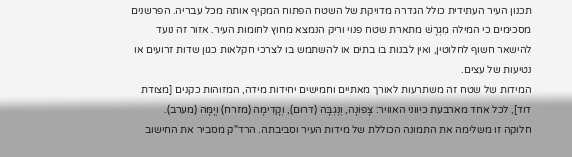תכנון העיר העתידית כולל הגדרה מדויקת של השטח הפתוח המקיף אותה מכל עבריה. הפרשנים מסכימים כי המילה מִגְרָשׁ מתארת שטח פנוי וריק הנמצא מחוץ לחומות העיר. אזור זה נועד להישאר חשוף לחלוטין, ואין לבנות בו בתים או להשתמש בו לצרכי חקלאות כגון שדות זרועים או נטיעות של עצים.
המידות של שטח זה משתרעות לאורך מאתיים וחמישים יחידות מידה, המזוהות כקנים [מצודת דוד], לכל אחד מארבעת כיווני האוויר: צָפוֹנָה, וְנֶגְבָּה (דרום), וְקָדִימָה (מזרח) וְיָמָּה (מערב).
חלוקה זו משלימה את התמונה הכוללת של מידות העיר וסביבתה. הרד"ק מסביר את החישוב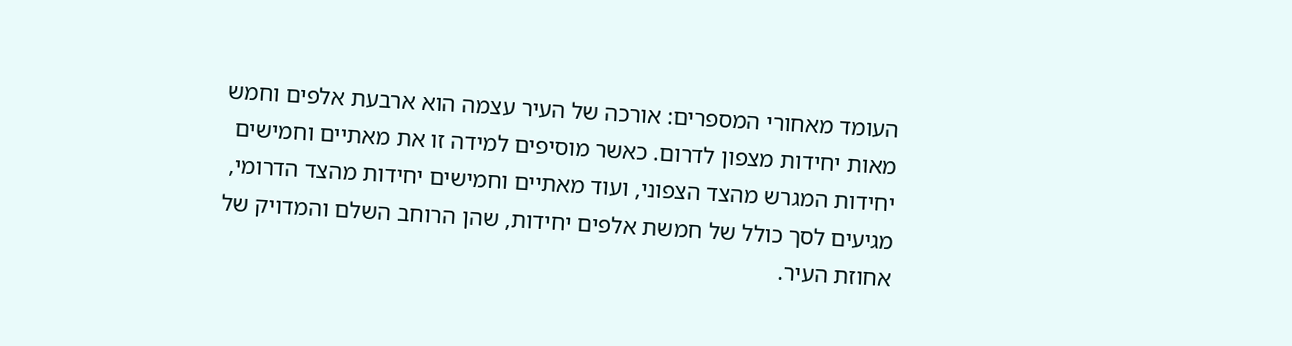העומד מאחורי המספרים: אורכה של העיר עצמה הוא ארבעת אלפים וחמש מאות יחידות מצפון לדרום. כאשר מוסיפים למידה זו את מאתיים וחמישים יחידות המגרש מהצד הצפוני, ועוד מאתיים וחמישים יחידות מהצד הדרומי, מגיעים לסך כולל של חמשת אלפים יחידות, שהן הרוחב השלם והמדויק של אחוזת העיר.